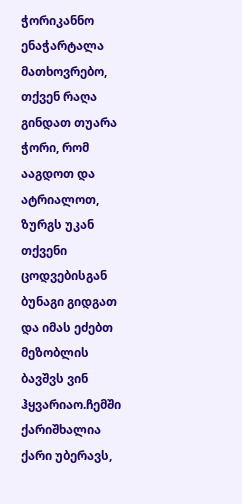ჭორიკანნო
ენაჭარტალა მათხოვრებო, თქვენ რაღა გინდათ თუარა ჭორი, რომ ააგდოთ და ატრიალოთ, ზურგს უკან თქვენი ცოდვებისგან ბუნაგი გიდგათ და იმას ეძებთ მეზობლის ბავშვს ვინ ჰყვარიაო.ჩემში ქარიშხალია
ქარი უბერავს,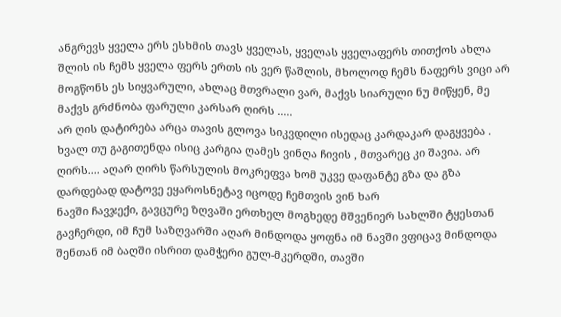ანგრევს ყველა ერს ესხმის თავს ყველას, ყველას ყველაფერს თითქოს ახლა შლის ის ჩემს ყველა ფერს ერთს ის ვერ წაშლის, მხოლოდ ჩემს ნაფერს ვიცი არ მოგწონს ეს სიყვარული, ახლაც მთვრალი ვარ, მაქვს სიარული ნუ მიწყენ, მე მაქვს გრძნობა ფარული კარსარ ღირს .....
არ ღის დატირება არცა თავის გლოვა სიკვდილი ისედაც კარდაკარ დაგყვება . ხვალ თუ გაგითენდა ისიც კარგია ღამეს ვინღა ჩივის , მთვარეც კი შავია. არ ღირს.... აღარ ღირს წარსულის მოკრეფვა ხომ უკვე დაფანტე გზა და გზა დარდებად დატოვე ეყაროსნეტავ იცოდე ჩემთვის ვინ ხარ
ნავში ჩავჯექი, გავცურე ზღვაში ერთხელ მოგხედე მშვენიერ სახლში ტყესთან გავჩერდი, იმ ჩუმ საზღვარში აღარ მინდოდა ყოფნა იმ ნავში ვფიცავ მინდოდა შენთან იმ ბაღში ისრით დამჭერი გულ-მკერდში, თავში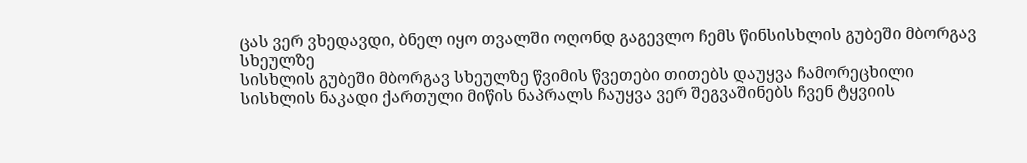ცას ვერ ვხედავდი, ბნელ იყო თვალში ოღონდ გაგევლო ჩემს წინსისხლის გუბეში მბორგავ სხეულზე
სისხლის გუბეში მბორგავ სხეულზე წვიმის წვეთები თითებს დაუყვა ჩამორეცხილი სისხლის ნაკადი ქართული მიწის ნაპრალს ჩაუყვა ვერ შეგვაშინებს ჩვენ ტყვიის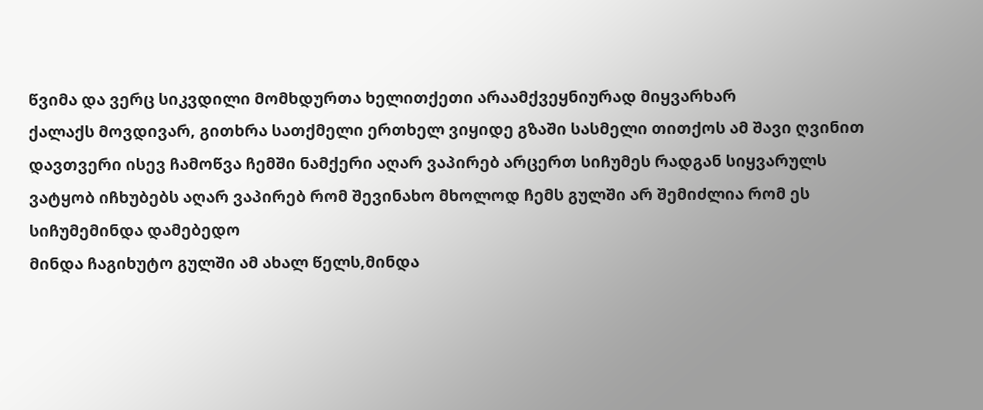წვიმა და ვერც სიკვდილი მომხდურთა ხელითქეთი არაამქვეყნიურად მიყვარხარ
ქალაქს მოვდივარ, გითხრა სათქმელი ერთხელ ვიყიდე გზაში სასმელი თითქოს ამ შავი ღვინით დავთვერი ისევ ჩამოწვა ჩემში ნამქერი აღარ ვაპირებ არცერთ სიჩუმეს რადგან სიყვარულს ვატყობ იჩხუბებს აღარ ვაპირებ რომ შევინახო მხოლოდ ჩემს გულში არ შემიძლია რომ ეს სიჩუმემინდა დამებედო
მინდა ჩაგიხუტო გულში ამ ახალ წელს,მინდა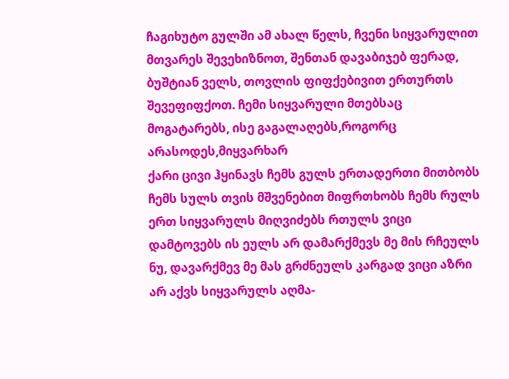ჩაგიხუტო გულში ამ ახალ წელს, ჩვენი სიყვარულით მთვარეს შევეხიზნოთ, შენთან დავაბიჯებ ფერად, ბუშტიან ველს, თოვლის ფიფქებივით ერთურთს შევეფიფქოთ. ჩემი სიყვარული მთებსაც მოგატარებს, ისე გაგალაღებს,როგორც არასოდეს,მიყვარხარ
ქარი ცივი ჰყინავს ჩემს გულს ერთადერთი მითბობს ჩემს სულს თვის მშვენებით მიფრთხობს ჩემს რულს ერთ სიყვარულს მიღვიძებს რთულს ვიცი დამტოვებს ის ეულს არ დამარქმევს მე მის რჩეულს ნუ, დავარქმევ მე მას გრძნეულს კარგად ვიცი აზრი არ აქვს სიყვარულს აღმა-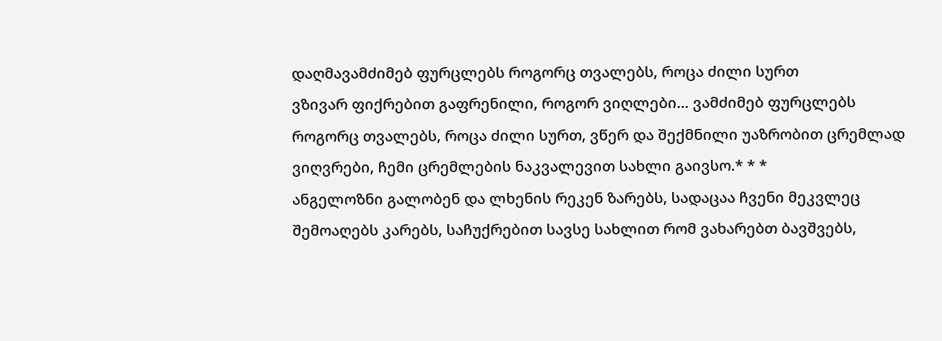დაღმავამძიმებ ფურცლებს როგორც თვალებს, როცა ძილი სურთ
ვზივარ ფიქრებით გაფრენილი, როგორ ვიღლები... ვამძიმებ ფურცლებს როგორც თვალებს, როცა ძილი სურთ, ვწერ და შექმნილი უაზრობით ცრემლად ვიღვრები, ჩემი ცრემლების ნაკვალევით სახლი გაივსო.* * *
ანგელოზნი გალობენ და ლხენის რეკენ ზარებს, სადაცაა ჩვენი მეკვლეც შემოაღებს კარებს, საჩუქრებით სავსე სახლით რომ ვახარებთ ბავშვებს,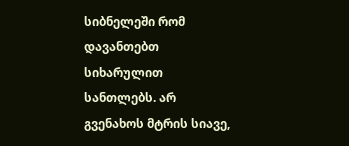სიბნელეში რომ დავანთებთ სიხარულით სანთლებს. არ გვენახოს მტრის სიავე,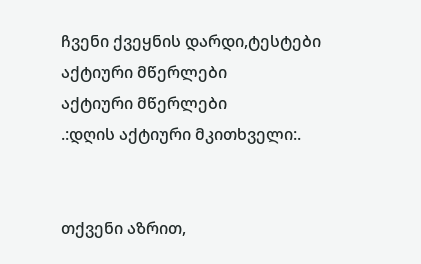ჩვენი ქვეყნის დარდი,ტესტები
აქტიური მწერლები
აქტიური მწერლები
.:დღის აქტიური მკითხველი:.


თქვენი აზრით,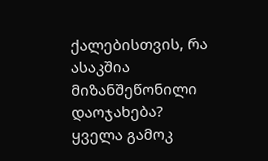ქალებისთვის, რა ასაკშია მიზანშეწონილი დაოჯახება?
ყველა გამოკ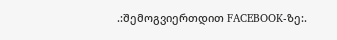.:შემოგვიერთდით FACEBOOK-ზე:.